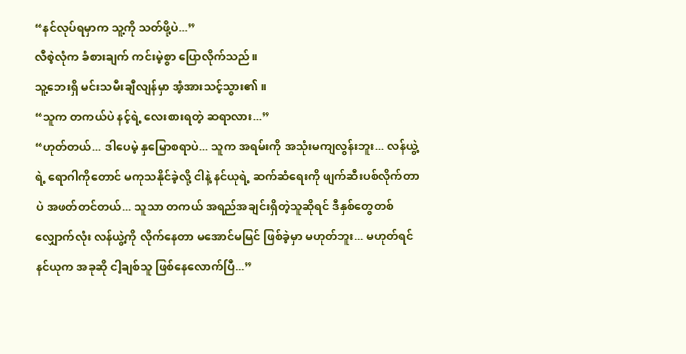“နင်လုပ်ရမှာက သူ့ကို သတ်ဖို့ပဲ...”
လီစဲ့လုံက ခံစားချက် ကင်းမဲ့စွာ ပြောလိုက်သည်။
သူ့ဘေးရှိ မင်းသမီးချီလျန်မှာ အံ့အားသင့်သွား၏။
“သူက တကယ်ပဲ နင့်ရဲ့ လေးစားရတဲ့ ဆရာလား...”
“ဟုတ်တယ်... ဒါပေမဲ့ နှမြောစရာပဲ... သူက အရမ်းကို အသုံးမကျလွန်းဘူး... လန်ယွဲ့ရဲ့ ရောဂါကိုတောင် မကုသနိုင်ခဲ့လို့ ငါနဲ့ နင်ယုရဲ့ ဆက်ဆံရေးကို ဖျက်ဆီးပစ်လိုက်တာပဲ အဖတ်တင်တယ်... သူသာ တကယ် အရည်အချင်းရှိတဲ့သူဆိုရင် ဒီနှစ်တွေတစ်လျှောက်လုံး လန်ယွဲ့ကို လိုက်နေတာ မအောင်မမြင် ဖြစ်ခဲ့မှာ မဟုတ်ဘူး... မဟုတ်ရင် နင်ယုက အခုဆို ငါ့ချစ်သူ ဖြစ်နေလောက်ပြီ...”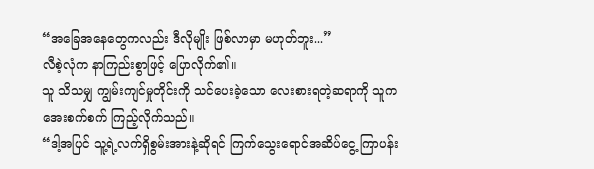“အခြေအနေတွေကလည်း ဒီလိုမျိုး ဖြစ်လာမှာ မဟုတ်ဘူး...”
လီစဲ့လုံက နာကြည်းစွာဖြင့် ပြောလိုက်၏။
သူ သိသမျှ ကျွမ်းကျင်မှုတိုင်းကို သင်ပေးခဲ့သော လေးစားရတဲ့ဆရာကို သူက အေးစက်စက် ကြည့်လိုက်သည်။
“ဒါ့အပြင် သူ့ရဲ့လက်ရှိစွမ်းအားနဲ့ဆိုရင် ကြက်သွေးရောင်အဆိပ်ငွေ့ ကြာပန်း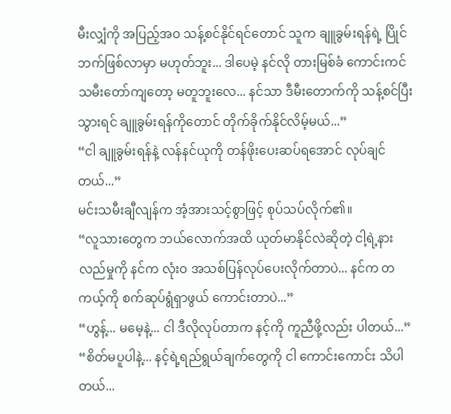မီးလျှံကို အပြည့်အဝ သန့်စင်နိုင်ရင်တောင် သူက ချူခွမ်းရန်ရဲ့ ပြိုင်ဘက်ဖြစ်လာမှာ မဟုတ်ဘူး... ဒါပေမဲ့ နင်လို တားမြစ်ခံ ကောင်းကင်သမီးတော်ကျတော့ မတူဘူးလေ... နင်သာ ဒီမီးတောက်ကို သန့်စင်ပြီးသွားရင် ချူခွမ်းရန်ကိုတောင် တိုက်ခိုက်နိုင်လိမ့်မယ်...”
“ငါ ချူခွမ်းရန်နဲ့ လန်နင်ယုကို တန်ဖိုးပေးဆပ်ရအောင် လုပ်ချင်တယ်...”
မင်းသမီးချီလျန်က အံ့အားသင့်စွာဖြင့် စုပ်သပ်လိုက်၏။
“လူသားတွေက ဘယ်လောက်အထိ ယုတ်မာနိုင်လဲဆိုတဲ့ ငါ့ရဲ့နားလည်မှုကို နင်က လုံးဝ အသစ်ပြန်လုပ်ပေးလိုက်တာပဲ... နင်က တကယ့်ကို စက်ဆုပ်ရွံရှာဖွယ် ကောင်းတာပဲ...”
“ဟွန့်... မမေ့နဲ့... ငါ ဒီလိုလုပ်တာက နင့်ကို ကူညီဖို့လည်း ပါတယ်...”
“စိတ်မပူပါနဲ့... နင့်ရဲ့ရည်ရွယ်ချက်တွေကို ငါ ကောင်းကောင်း သိပါတယ်...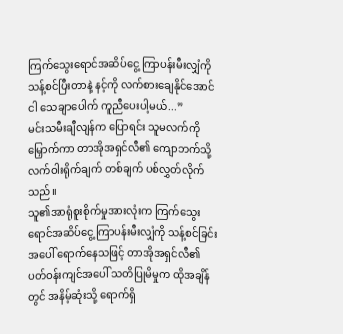ကြက်သွေးရောင်အဆိပ်ငွေ့ ကြာပန်းမီးလျှံကို သန့်စင်ပြီးတာနဲ့ နင့်ကို လက်စားချေနိုင်အောင် ငါ သေချာပေါက် ကူညီပေးပါ့မယ်...”
မင်းသမီးချီလျန်က ပြောရင်း သူမလက်ကို မြှောက်ကာ တာအိုအရှင်လီ၏ ကျောဘက်သို့ လက်ဝါးရိုက်ချက် တစ်ချက် ပစ်လွှတ်လိုက်သည်။
သူ၏အာရုံစူးစိုက်မှုအားလုံးက ကြက်သွေးရောင်အဆိပ်ငွေ့ ကြာပန်းမီးလျှံကို သန့်စင်ခြင်းအပေါ် ရောက်နေသဖြင့် တာအိုအရှင်လီ၏ ပတ်ဝန်းကျင်အပေါ် သတိပြုမိမှုက ထိုအချိန်တွင် အနိမ့်ဆုံးသို့ ရောက်ရှိ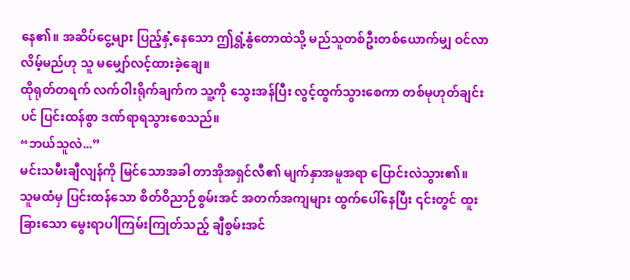နေ၏။ အဆိပ်ငွေ့များ ပြည့်နှံ့နေသော ဤရွှံ့နွံတောထဲသို့ မည်သူတစ်ဦးတစ်ယောက်မျှ ဝင်လာလိမ့်မည်ဟု သူ မမျှော်လင့်ထားခဲ့ချေ။
ထိုရုတ်တရက် လက်ဝါးရိုက်ချက်က သူ့ကို သွေးအန်ပြီး လွင့်ထွက်သွားစေကာ တစ်မုဟုတ်ချင်းပင် ပြင်းထန်စွာ ဒဏ်ရာရသွားစေသည်။
“ဘယ်သူလဲ...”
မင်းသမီးချီလျန်ကို မြင်သောအခါ တာအိုအရှင်လီ၏ မျက်နှာအမူအရာ ပြောင်းလဲသွား၏။
သူမထံမှ ပြင်းထန်သော စိတ်ဝိညာဉ်စွမ်းအင် အတက်အကျများ ထွက်ပေါ်နေပြီး ၎င်းတွင် ထူးခြားသော မွေးရာပါကြမ်းကြုတ်သည့် ချီစွမ်းအင်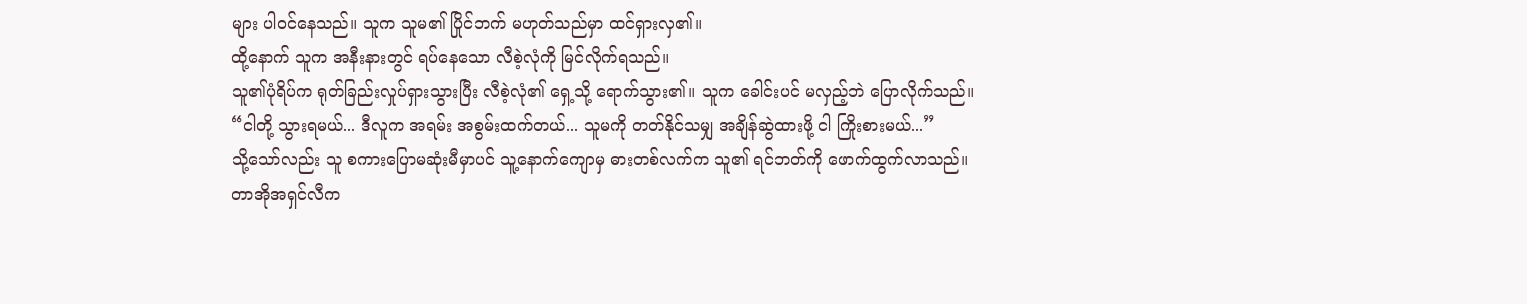များ ပါဝင်နေသည်။ သူက သူမ၏ ပြိုင်ဘက် မဟုတ်သည်မှာ ထင်ရှားလှ၏။
ထို့နောက် သူက အနီးနားတွင် ရပ်နေသော လီစဲ့လုံကို မြင်လိုက်ရသည်။
သူ၏ပုံရိပ်က ရုတ်ခြည်းလှုပ်ရှားသွားပြီး လီစဲ့လုံ၏ ရှေ့သို့ ရောက်သွား၏။ သူက ခေါင်းပင် မလှည့်ဘဲ ပြောလိုက်သည်။
“ငါတို့ သွားရမယ်... ဒီလူက အရမ်း အစွမ်းထက်တယ်... သူမကို တတ်နိုင်သမျှ အချိန်ဆွဲထားဖို့ ငါ ကြိုးစားမယ်...”
သို့သော်လည်း သူ စကားပြောမဆုံးမီမှာပင် သူ့နောက်ကျောမှ ဓားတစ်လက်က သူ၏ ရင်ဘတ်ကို ဖောက်ထွက်လာသည်။
တာအိုအရှင်လီက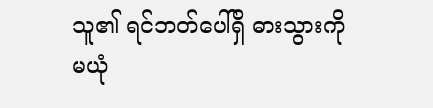သူ၏ ရင်ဘတ်ပေါ်ရှိ ဓားသွားကို မယုံ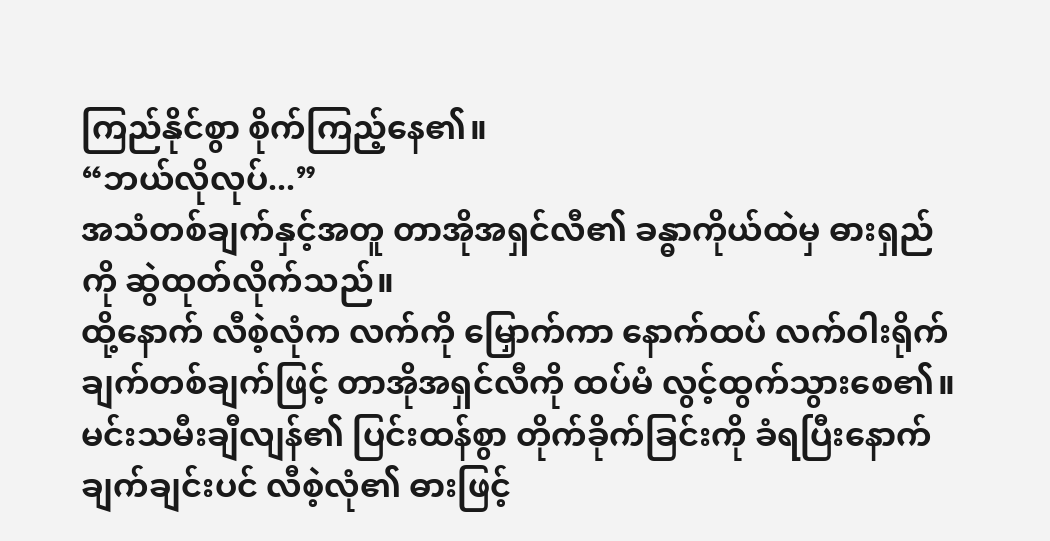ကြည်နိုင်စွာ စိုက်ကြည့်နေ၏။
“ဘယ်လိုလုပ်...”
အသံတစ်ချက်နှင့်အတူ တာအိုအရှင်လီ၏ ခန္ဓာကိုယ်ထဲမှ ဓားရှည်ကို ဆွဲထုတ်လိုက်သည်။
ထို့နောက် လီစဲ့လုံက လက်ကို မြှောက်ကာ နောက်ထပ် လက်ဝါးရိုက်ချက်တစ်ချက်ဖြင့် တာအိုအရှင်လီကို ထပ်မံ လွင့်ထွက်သွားစေ၏။
မင်းသမီးချီလျန်၏ ပြင်းထန်စွာ တိုက်ခိုက်ခြင်းကို ခံရပြီးနောက် ချက်ချင်းပင် လီစဲ့လုံ၏ ဓားဖြင့်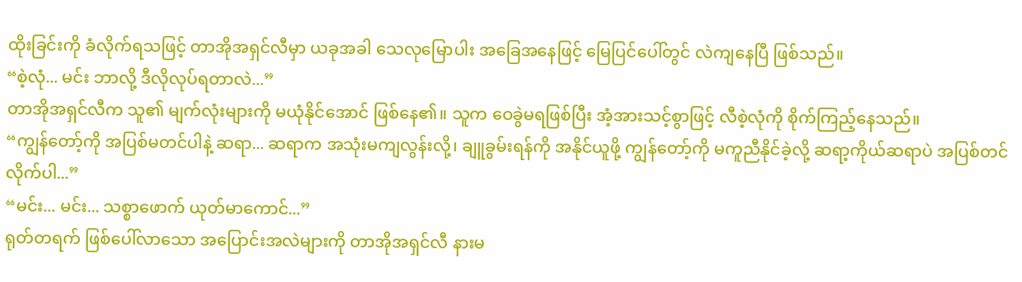ထိုးခြင်းကို ခံလိုက်ရသဖြင့် တာအိုအရှင်လီမှာ ယခုအခါ သေလုမြောပါး အခြေအနေဖြင့် မြေပြင်ပေါ်တွင် လဲကျနေပြီ ဖြစ်သည်။
“စဲ့လုံ... မင်း ဘာလို့ ဒီလိုလုပ်ရတာလဲ...”
တာအိုအရှင်လီက သူ၏ မျက်လုံးများကို မယုံနိုင်အောင် ဖြစ်နေ၏။ သူက ဝေခွဲမရဖြစ်ပြီး အံ့အားသင့်စွာဖြင့် လီစဲ့လုံကို စိုက်ကြည့်နေသည်။
“ကျွန်တော့်ကို အပြစ်မတင်ပါနဲ့ ဆရာ... ဆရာက အသုံးမကျလွန်းလို့၊ ချူခွမ်းရန်ကို အနိုင်ယူဖို့ ကျွန်တော့်ကို မကူညီနိုင်ခဲ့လို့ ဆရာ့ကိုယ်ဆရာပဲ အပြစ်တင်လိုက်ပါ...”
“မင်း... မင်း... သစ္စာဖောက် ယုတ်မာကောင်...”
ရုတ်တရက် ဖြစ်ပေါ်လာသော အပြောင်းအလဲများကို တာအိုအရှင်လီ နားမ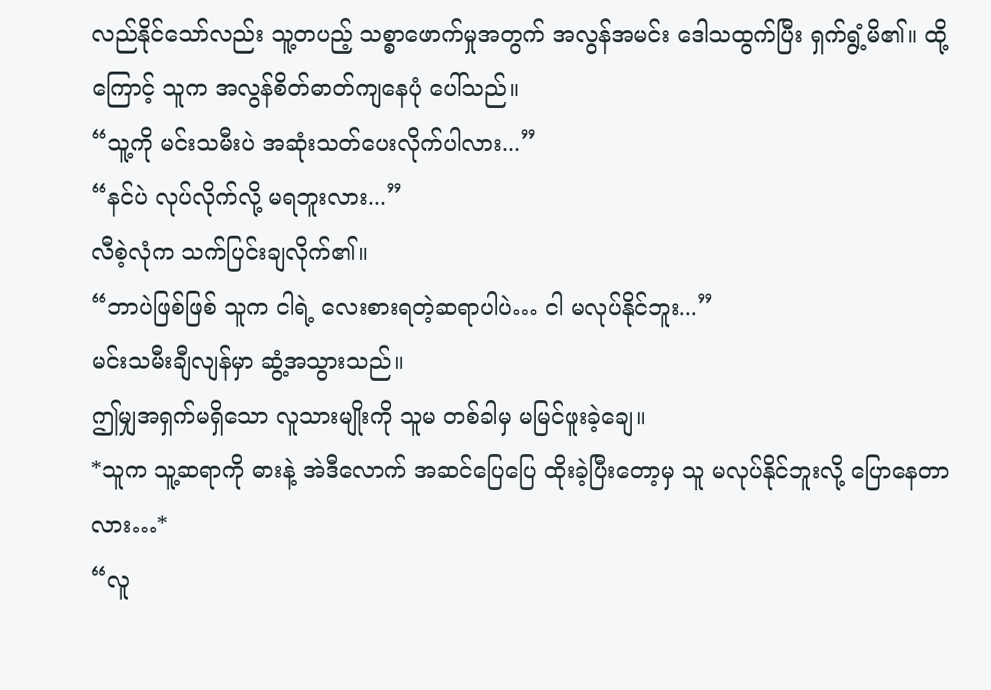လည်နိုင်သော်လည်း သူ့တပည့် သစ္စာဖောက်မှုအတွက် အလွန်အမင်း ဒေါသထွက်ပြီး ရှက်ရွံ့မိ၏။ ထို့ကြောင့် သူက အလွန်စိတ်ဓာတ်ကျနေပုံ ပေါ်သည်။
“သူ့ကို မင်းသမီးပဲ အဆုံးသတ်ပေးလိုက်ပါလား...”
“နင်ပဲ လုပ်လိုက်လို့ မရဘူးလား...”
လီစဲ့လုံက သက်ပြင်းချလိုက်၏။
“ဘာပဲဖြစ်ဖြစ် သူက ငါရဲ့ လေးစားရတဲ့ဆရာပါပဲ… ငါ မလုပ်နိုင်ဘူး...”
မင်းသမီးချီလျန်မှာ ဆွံ့အသွားသည်။
ဤမျှအရှက်မရှိသော လူသားမျိုးကို သူမ တစ်ခါမှ မမြင်ဖူးခဲ့ချေ။
*သူက သူ့ဆရာကို ဓားနဲ့ အဲဒီလောက် အဆင်ပြေပြေ ထိုးခဲ့ပြီးတော့မှ သူ မလုပ်နိုင်ဘူးလို့ ပြောနေတာလား…*
“လူ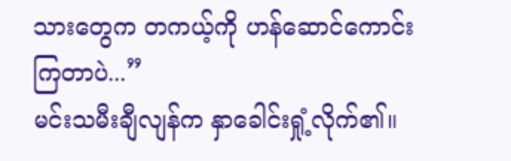သားတွေက တကယ့်ကို ဟန်ဆောင်ကောင်းကြတာပဲ...”
မင်းသမီးချီလျန်က နှာခေါင်းရှုံ့လိုက်၏။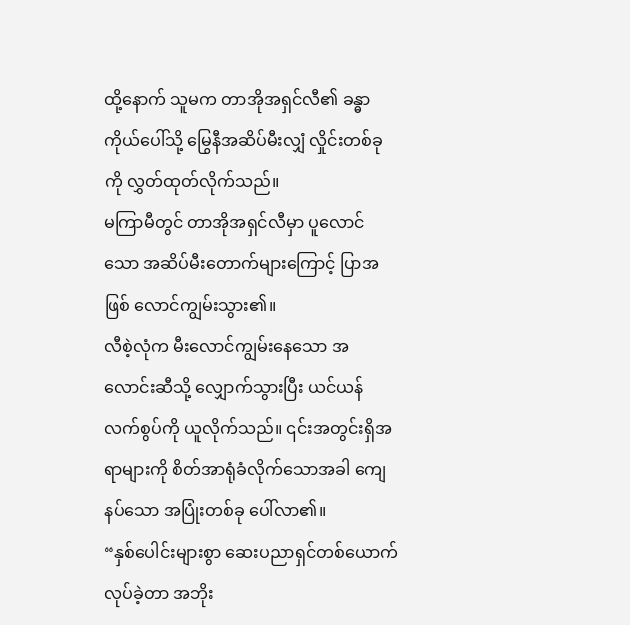ထို့နောက် သူမက တာအိုအရှင်လီ၏ ခန္ဓာကိုယ်ပေါ်သို့ မြွေနီအဆိပ်မီးလျှံ လှိုင်းတစ်ခုကို လွှတ်ထုတ်လိုက်သည်။
မကြာမီတွင် တာအိုအရှင်လီမှာ ပူလောင်သော အဆိပ်မီးတောက်များကြောင့် ပြာအဖြစ် လောင်ကျွမ်းသွား၏။
လီစဲ့လုံက မီးလောင်ကျွမ်းနေသော အလောင်းဆီသို့ လျှောက်သွားပြီး ယင်ယန်လက်စွပ်ကို ယူလိုက်သည်။ ၎င်းအတွင်းရှိအရာများကို စိတ်အာရုံခံလိုက်သောအခါ ကျေနပ်သော အပြုံးတစ်ခု ပေါ်လာ၏။
“နှစ်ပေါင်းများစွာ ဆေးပညာရှင်တစ်ယောက် လုပ်ခဲ့တာ အဘိုး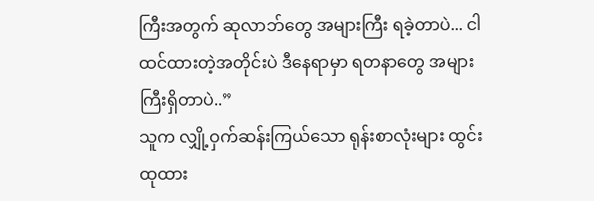ကြီးအတွက် ဆုလာဘ်တွေ အများကြီး ရခဲ့တာပဲ... ငါ ထင်ထားတဲ့အတိုင်းပဲ ဒီနေရာမှာ ရတနာတွေ အများကြီးရှိတာပဲ..”
သူက လျှို့ဝှက်ဆန်းကြယ်သော ရုန်းစာလုံးများ ထွင်းထုထား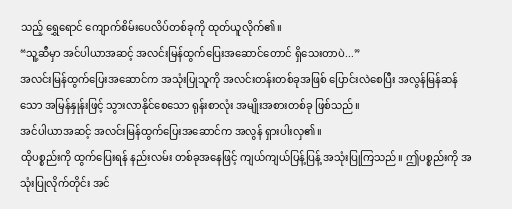သည့် ရွှေရောင် ကျောက်စိမ်းပေလိပ်တစ်ခုကို ထုတ်ယူလိုက်၏။
“သူ့ဆီမှာ အင်ပါယာအဆင့် အလင်းမြန်ထွက်ပြေးအဆောင်တောင် ရှိသေးတာပဲ...”
အလင်းမြန်ထွက်ပြေးအဆောင်က အသုံးပြုသူကို အလင်းတန်းတစ်ခုအဖြစ် ပြောင်းလဲစေပြီး အလွန်မြန်ဆန်သော အမြန်နှုန်းဖြင့် သွားလာနိုင်စေသော ရုန်းစာလုံး အမျိုးအစားတစ်ခု ဖြစ်သည်။
အင်ပါယာအဆင့် အလင်းမြန်ထွက်ပြေးအဆောင်က အလွန် ရှားပါးလှ၏။
ထိုပစ္စည်းကို ထွက်ပြေးရန် နည်းလမ်း တစ်ခုအနေဖြင့် ကျယ်ကျယ်ပြန့်ပြန့် အသုံးပြုကြသည်။ ဤပစ္စည်းကို အသုံးပြုလိုက်တိုင်း အင်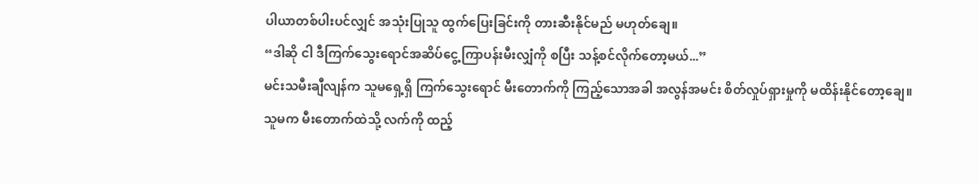ပါယာတစ်ပါးပင်လျှင် အသုံးပြုသူ ထွက်ပြေးခြင်းကို တားဆီးနိုင်မည် မဟုတ်ချေ။
“ဒါဆို ငါ ဒီကြက်သွေးရောင်အဆိပ်ငွေ့ ကြာပန်းမီးလျှံကို စပြီး သန့်စင်လိုက်တော့မယ်...”
မင်းသမီးချီလျန်က သူမရှေ့ရှိ ကြက်သွေးရောင် မီးတောက်ကို ကြည့်သောအခါ အလွန်အမင်း စိတ်လှုပ်ရှားမှုကို မထိန်းနိုင်တော့ချေ။
သူမက မီးတောက်ထဲသို့ လက်ကို ထည့်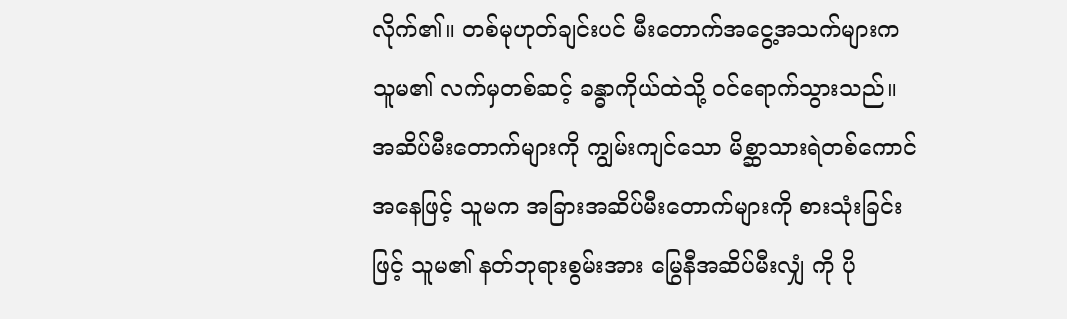လိုက်၏။ တစ်မုဟုတ်ချင်းပင် မီးတောက်အငွေ့အသက်များက သူမ၏ လက်မှတစ်ဆင့် ခန္ဓာကိုယ်ထဲသို့ ဝင်ရောက်သွားသည်။
အဆိပ်မီးတောက်များကို ကျွမ်းကျင်သော မိစ္ဆာသားရဲတစ်ကောင်အနေဖြင့် သူမက အခြားအဆိပ်မီးတောက်များကို စားသုံးခြင်းဖြင့် သူမ၏ နတ်ဘုရားစွမ်းအား မြွေနီအဆိပ်မီးလျှံ ကို ပို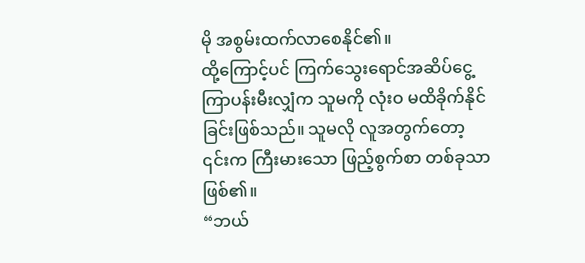မို အစွမ်းထက်လာစေနိုင်၏။
ထို့ကြောင့်ပင် ကြက်သွေးရောင်အဆိပ်ငွေ့ ကြာပန်းမီးလျှံက သူမကို လုံးဝ မထိခိုက်နိုင်ခြင်းဖြစ်သည်။ သူမလို လူအတွက်တော့ ၎င်းက ကြီးမားသော ဖြည့်စွက်စာ တစ်ခုသာဖြစ်၏။
“ဘယ်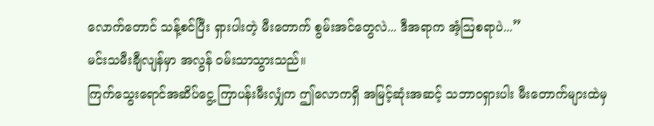လောက်တောင် သန့်စင်ပြီး ရှားပါးတဲ့ မီးတောက် စွမ်းအင်တွေလဲ... ဒီအရာက အံ့ဩစရာပဲ...”
မင်းသမီးချီလျန်မှာ အလွန် ဝမ်းသာသွားသည်။
ကြက်သွေးရောင်အဆိပ်ငွေ့ ကြာပန်းမီးလျှံက ဤလောကရှိ အမြင့်ဆုံးအဆင့် သဘာဝရှားပါး မီးတောက်များထဲမှ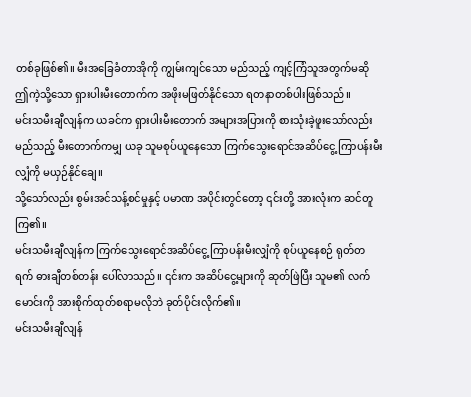တစ်ခုဖြစ်၏။ မီးအခြေခံတာအိုကို ကျွမ်းကျင်သော မည်သည့် ကျင့်ကြံသူအတွက်မဆို ဤကဲ့သို့သော ရှားပါးမီးတောက်က အဖိုးမဖြတ်နိုင်သော ရတနာတစ်ပါးဖြစ်သည်။
မင်းသမီးချီလျန်က ယခင်က ရှားပါးမီးတောက် အများအပြားကို စားသုံးခဲ့ဖူးသော်လည်း မည်သည့် မီးတောက်ကမျှ ယခု သူမစုပ်ယူနေသော ကြက်သွေးရောင်အဆိပ်ငွေ့ ကြာပန်းမီးလျှံကို မယှဉ်နိုင်ချေ။
သို့သော်လည်း စွမ်းအင်သန့်စင်မှုနှင့် ပမာဏ အပိုင်းတွင်တော့ ၎င်းတို့ အားလုံးက ဆင်တူကြ၏။
မင်းသမီးချီလျန်က ကြက်သွေးရောင်အဆိပ်ငွေ့ ကြာပန်းမီးလျှံကို စုပ်ယူနေစဉ် ရုတ်တရက် ဓားချီတစ်တန်း ပေါ်လာသည်။ ၎င်းက အဆိပ်ငွေ့များကို ဆုတ်ဖြဲပြီး သူမ၏ လက်မောင်းကို အားစိုက်ထုတ်စရာမလိုဘဲ ခုတ်ပိုင်းလိုက်၏။
မင်းသမီးချီလျန်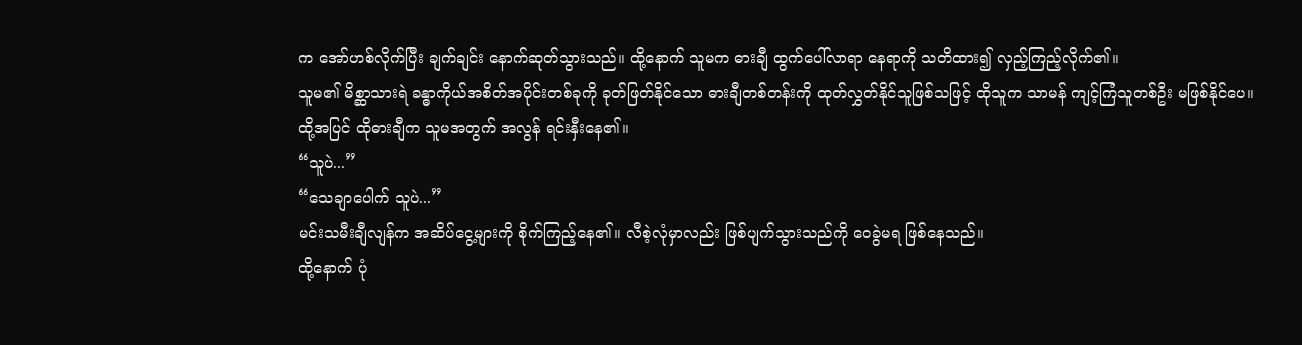က အော်ဟစ်လိုက်ပြီး ချက်ချင်း နောက်ဆုတ်သွားသည်။ ထို့နောက် သူမက ဓားချီ ထွက်ပေါ်လာရာ နေရာကို သတိထား၍ လှည့်ကြည့်လိုက်၏။
သူမ၏ မိစ္ဆာသားရဲ ခန္ဓာကိုယ်အစိတ်အပိုင်းတစ်ခုကို ခုတ်ဖြတ်နိုင်သော ဓားချီတစ်တန်းကို ထုတ်လွှတ်နိုင်သူဖြစ်သဖြင့် ထိုသူက သာမန် ကျင့်ကြံသူတစ်ဦး မဖြစ်နိုင်ပေ။
ထို့အပြင် ထိုဓားချီက သူမအတွက် အလွန် ရင်းနှီးနေ၏။
“သူပဲ...”
“သေချာပေါက် သူပဲ...”
မင်းသမီးချီလျန်က အဆိပ်ငွေ့များကို စိုက်ကြည့်နေ၏။ လီစဲ့လုံမှာလည်း ဖြစ်ပျက်သွားသည်ကို ဝေခွဲမရ ဖြစ်နေသည်။
ထို့နောက် ပုံ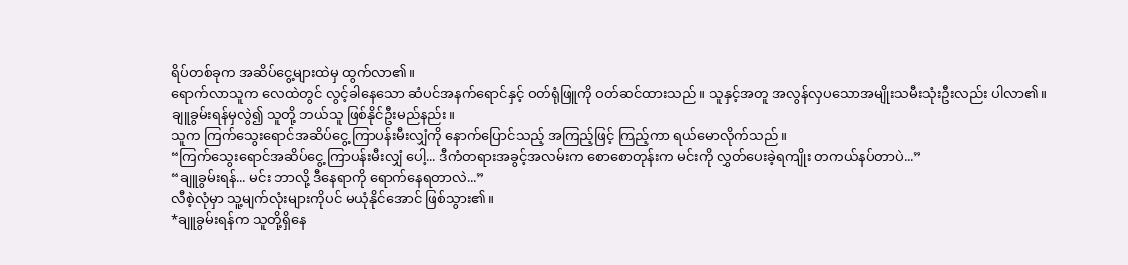ရိပ်တစ်ခုက အဆိပ်ငွေ့များထဲမှ ထွက်လာ၏။
ရောက်လာသူက လေထဲတွင် လွင့်ခါနေသော ဆံပင်အနက်ရောင်နှင့် ဝတ်ရုံဖြူကို ဝတ်ဆင်ထားသည်။ သူနှင့်အတူ အလွန်လှပသောအမျိုးသမီးသုံးဦးလည်း ပါလာ၏။
ချူခွမ်းရန်မှလွဲ၍ သူတို့ ဘယ်သူ ဖြစ်နိုင်ဦးမည်နည်း။
သူက ကြက်သွေးရောင်အဆိပ်ငွေ့ ကြာပန်းမီးလျှံကို နောက်ပြောင်သည့် အကြည့်ဖြင့် ကြည့်ကာ ရယ်မောလိုက်သည်။
“ကြက်သွေးရောင်အဆိပ်ငွေ့ ကြာပန်းမီးလျှံ ပေါ့... ဒီကံတရားအခွင့်အလမ်းက စောစောတုန်းက မင်းကို လွှတ်ပေးခဲ့ရကျိုး တကယ်နပ်တာပဲ...”
“ချူခွမ်းရန်... မင်း ဘာလို့ ဒီနေရာကို ရောက်နေရတာလဲ...”
လီစဲ့လုံမှာ သူ့မျက်လုံးများကိုပင် မယုံနိုင်အောင် ဖြစ်သွား၏။
*ချူခွမ်းရန်က သူတို့ရှိနေ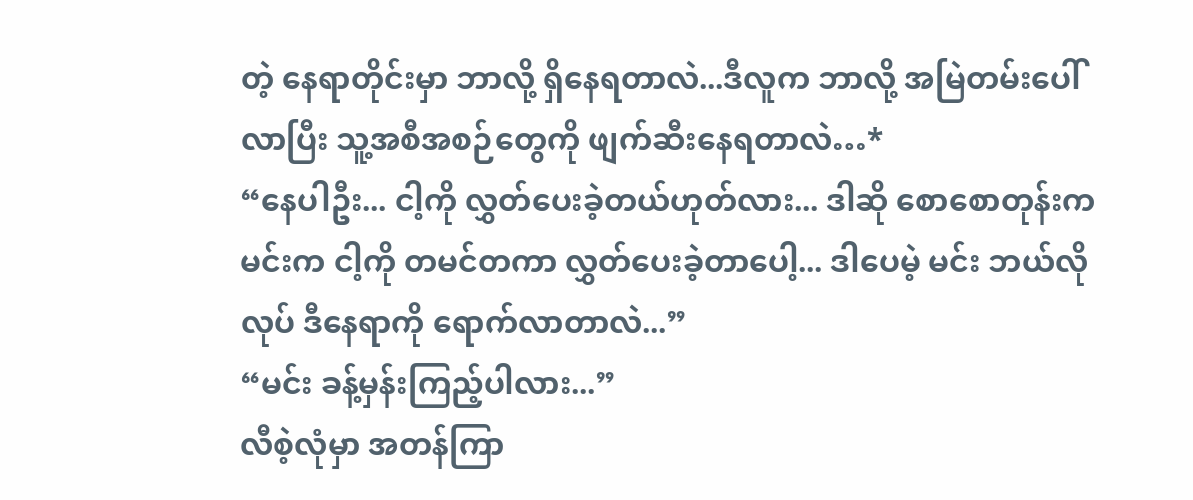တဲ့ နေရာတိုင်းမှာ ဘာလို့ ရှိနေရတာလဲ...ဒီလူက ဘာလို့ အမြဲတမ်းပေါ်လာပြီး သူ့အစီအစဉ်တွေကို ဖျက်ဆီးနေရတာလဲ…*
“နေပါဦး... ငါ့ကို လွှတ်ပေးခဲ့တယ်ဟုတ်လား... ဒါဆို စောစောတုန်းက မင်းက ငါ့ကို တမင်တကာ လွှတ်ပေးခဲ့တာပေါ့... ဒါပေမဲ့ မင်း ဘယ်လိုလုပ် ဒီနေရာကို ရောက်လာတာလဲ...”
“မင်း ခန့်မှန်းကြည့်ပါလား...”
လီစဲ့လုံမှာ အတန်ကြာ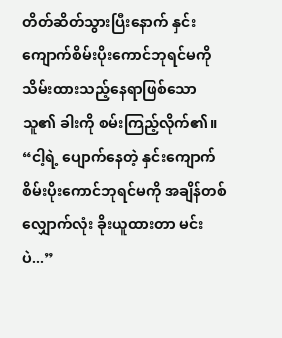တိတ်ဆိတ်သွားပြီးနောက် နှင်းကျောက်စိမ်းပိုးကောင်ဘုရင်မကို သိမ်းထားသည့်နေရာဖြစ်သော သူ၏ ခါးကို စမ်းကြည့်လိုက်၏။
“ငါ့ရဲ့ ပျောက်နေတဲ့ နှင်းကျောက်စိမ်းပိုးကောင်ဘုရင်မကို အချိန်တစ်လျှောက်လုံး ခိုးယူထားတာ မင်းပဲ...”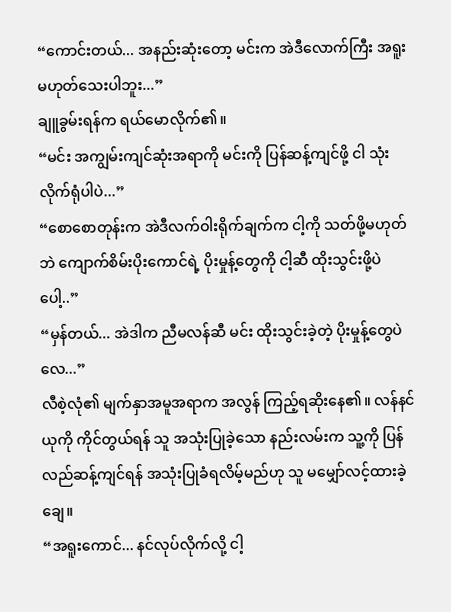“ကောင်းတယ်... အနည်းဆုံးတော့ မင်းက အဲဒီလောက်ကြီး အရူး မဟုတ်သေးပါဘူး...”
ချူခွမ်းရန်က ရယ်မောလိုက်၏။
“မင်း အကျွမ်းကျင်ဆုံးအရာကို မင်းကို ပြန်ဆန့်ကျင်ဖို့ ငါ သုံးလိုက်ရုံပါပဲ...”
“စောစောတုန်းက အဲဒီလက်ဝါးရိုက်ချက်က ငါ့ကို သတ်ဖို့မဟုတ်ဘဲ ကျောက်စိမ်းပိုးကောင်ရဲ့ ပိုးမှုန့်တွေကို ငါ့ဆီ ထိုးသွင်းဖို့ပဲပေါ့..”
“မှန်တယ်... အဲဒါက ညီမလန်ဆီ မင်း ထိုးသွင်းခဲ့တဲ့ ပိုးမှုန့်တွေပဲလေ...”
လီစဲ့လုံ၏ မျက်နှာအမူအရာက အလွန် ကြည့်ရဆိုးနေ၏။ လန်နင်ယုကို ကိုင်တွယ်ရန် သူ အသုံးပြုခဲ့သော နည်းလမ်းက သူ့ကို ပြန်လည်ဆန့်ကျင်ရန် အသုံးပြုခံရလိမ့်မည်ဟု သူ မမျှော်လင့်ထားခဲ့ချေ။
“အရူးကောင်... နင်လုပ်လိုက်လို့ ငါ့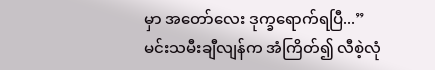မှာ အတော်လေး ဒုက္ခရောက်ရပြီ...”
မင်းသမီးချီလျန်က အံကြိတ်၍ လီစဲ့လုံ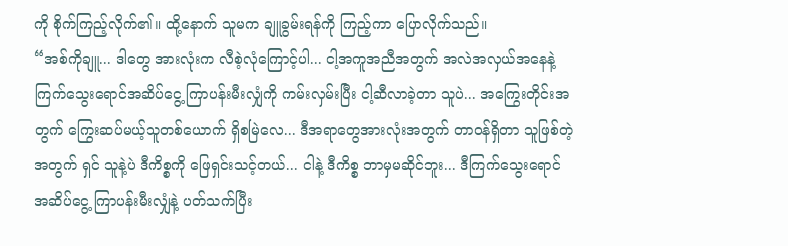ကို စိုက်ကြည့်လိုက်၏။ ထို့နောက် သူမက ချူခွမ်းရန်ကို ကြည့်ကာ ပြောလိုက်သည်။
“အစ်ကိုချူ... ဒါတွေ အားလုံးက လီစဲ့လုံကြောင့်ပါ... ငါ့အကူအညီအတွက် အလဲအလှယ်အနေနဲ့ ကြက်သွေးရောင်အဆိပ်ငွေ့ ကြာပန်းမီးလျှံကို ကမ်းလှမ်းပြီး ငါ့ဆီလာခဲ့တာ သူပဲ... အကြွေးတိုင်းအတွက် ကြွေးဆပ်မယ့်သူတစ်ယောက် ရှိစမြဲလေ... ဒီအရာတွေအားလုံးအတွက် တာဝန်ရှိတာ သူဖြစ်တဲ့အတွက် ရှင် သူနဲ့ပဲ ဒီကိစ္စကို ဖြေရှင်းသင့်တယ်... ငါနဲ့ ဒီကိစ္စ ဘာမှမဆိုင်ဘူး... ဒီကြက်သွေးရောင်အဆိပ်ငွေ့ ကြာပန်းမီးလျှံနဲ့ ပတ်သက်ပြီး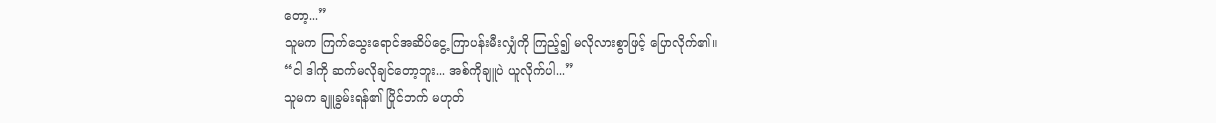တော့...”
သူမက ကြက်သွေးရောင်အဆိပ်ငွေ့ ကြာပန်းမီးလျှံကို ကြည့်၍ မလိုလားစွာဖြင့် ပြောလိုက်၏။
“ငါ ဒါကို ဆက်မလိုချင်တော့ဘူး... အစ်ကိုချူပဲ ယူလိုက်ပါ...”
သူမက ချူခွမ်းရန်၏ ပြိုင်ဘက် မဟုတ်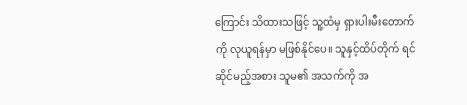ကြောင်း သိထားသဖြင့် သူ့ထံမှ ရှားပါးမီးတောက်ကို လုယူရန်မှာ မဖြစ်နိုင်ပေ။ သူနှင့်ထိပ်တိုက် ရင်ဆိုင်မည့်အစား သူမ၏ အသက်ကို အ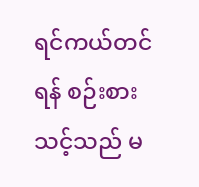ရင်ကယ်တင်ရန် စဉ်းစားသင့်သည် မ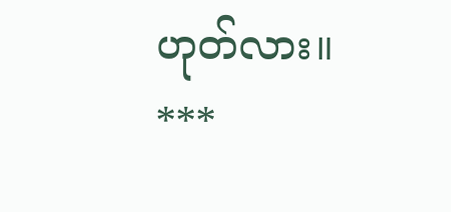ဟုတ်လား။
***